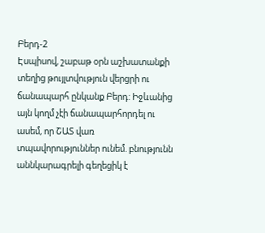Բերդ-2
Էսպիսով, շաբաթ օրն աշխատանքի տեղից թույլտվություն վերցրի ու ճանապարհ ընկանք Բերդ: Իջևանից այն կողմ չէի ճանապարհորդել ու ասեմ, որ ՇԱՏ վառ տպավորություններ ունեմ. բնությունն աննկարագրելի գեղեցիկ է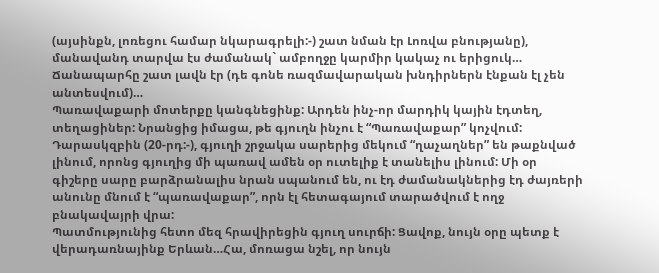(այսինքն, լոռեցու համար նկարագրելի:-) շատ նման էր Լոռվա բնությանը), մանավանդ տարվա էս ժամանակ` ամբողջը կարմիր կակաչ ու երիցուկ… Ճանապարհը շատ լավն էր (դե գոնե ռազմավարական խնդիրներն էնքան էլ չեն անտեսվում)…
Պառավաքարի մոտերքը կանգնեցինք: Արդեն ինչ-որ մարդիկ կային էդտեղ, տեղացիներ: Նրանցից իմացա, թե գյուղն ինչու է “Պառավաքար” կոչվում: Դարասկզբին (20-րդ:-), գյուղի շրջակա սարերից մեկում “ղաչաղներ” են թաքնված լինում, որոնց գյուղից մի պառավ ամեն օր ուտելիք է տանելիս լինում: Մի օր գիշերը սարը բարձրանալիս նրան սպանում են, ու էդ ժամանակներից էդ ժայռերի անունը մնում է “պառավաքար”, որն էլ հետագայում տարածվում է ողջ բնակավայրի վրա:
Պատմությունից հետո մեզ հրավիրեցին գյուղ սուրճի: Ցավոք, նույն օրը պետք է վերադառնայինք Երևան…Հա, մոռացա նշել, որ նույն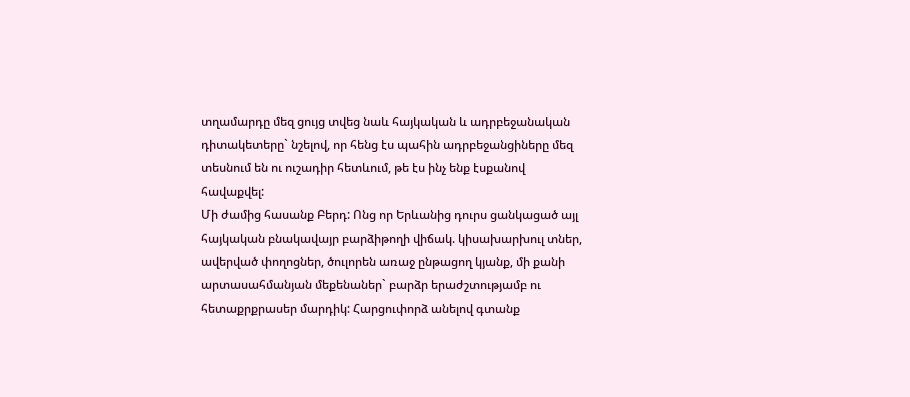տղամարդը մեզ ցույց տվեց նաև հայկական և ադրբեջանական դիտակետերը` նշելով, որ հենց էս պահին ադրբեջանցիները մեզ տեսնում են ու ուշադիր հետևում, թե էս ինչ ենք էսքանով հավաքվել:
Մի ժամից հասանք Բերդ: Ոնց որ Երևանից դուրս ցանկացած այլ հայկական բնակավայր բարձիթողի վիճակ. կիսախարխուլ տներ, ավերված փողոցներ, ծուլորեն առաջ ընթացող կյանք, մի քանի արտասահմանյան մեքենաներ` բարձր երաժշտությամբ ու հետաքրքրասեր մարդիկ: Հարցուփորձ անելով գտանք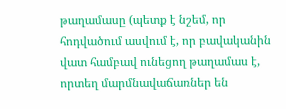թաղամասը (պետք է նշեմ, որ հոդվածում ասվում է, որ բավականին վատ համբավ ունեցող թաղամաս է, որտեղ մարմնավաճառներ են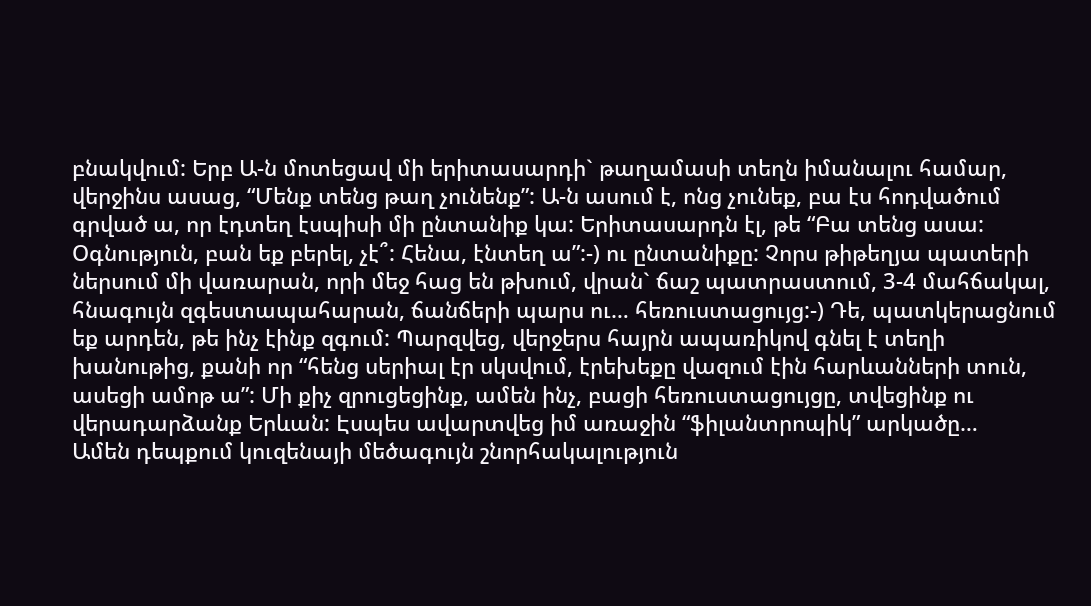բնակվում: Երբ Ա-ն մոտեցավ մի երիտասարդի` թաղամասի տեղն իմանալու համար, վերջինս ասաց, “Մենք տենց թաղ չունենք”: Ա-ն ասում է, ոնց չունեք, բա էս հոդվածում գրված ա, որ էդտեղ էսպիսի մի ընտանիք կա: Երիտասարդն էլ, թե “Բա տենց ասա: Օգնություն, բան եք բերել, չէ՞: Հենա, էնտեղ ա”:-) ու ընտանիքը: Չորս թիթեղյա պատերի ներսում մի վառարան, որի մեջ հաց են թխում, վրան` ճաշ պատրաստում, 3-4 մահճակալ, հնագույն զգեստապահարան, ճանճերի պարս ու… հեռուստացույց:-) Դե, պատկերացնում եք արդեն, թե ինչ էինք զգում: Պարզվեց, վերջերս հայրն ապառիկով գնել է տեղի խանութից, քանի որ “հենց սերիալ էր սկսվում, էրեխեքը վազում էին հարևանների տուն, ասեցի ամոթ ա”: Մի քիչ զրուցեցինք, ամեն ինչ, բացի հեռուստացույցը, տվեցինք ու վերադարձանք Երևան: Էսպես ավարտվեց իմ առաջին “ֆիլանտրոպիկ” արկածը…
Ամեն դեպքում կուզենայի մեծագույն շնորհակալություն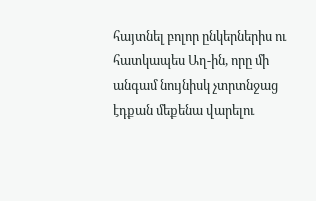հայտնել բոլոր ընկերներիս ու հատկապես Աղ-ին, որը մի անգամ նույնիսկ չտրտնջաց էդքան մեքենա վարելու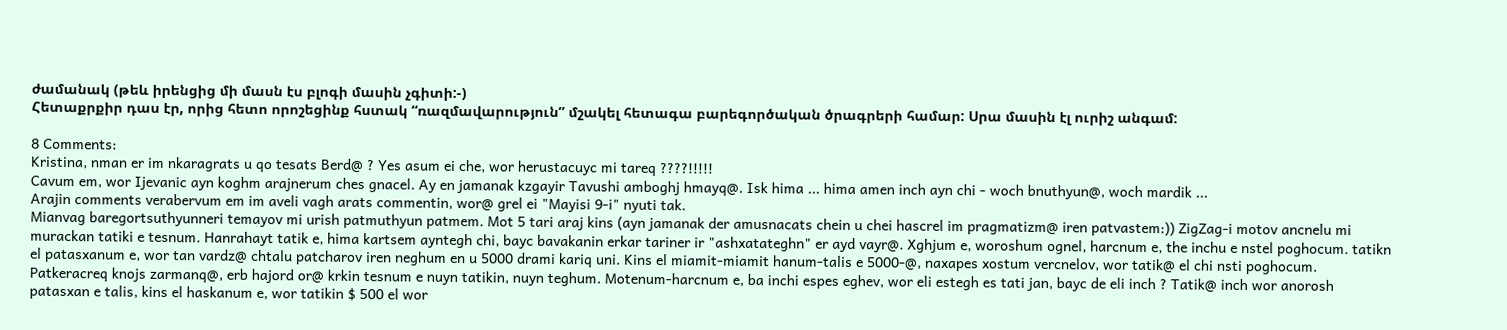ժամանակ (թեև իրենցից մի մասն էս բլոգի մասին չգիտի:-)
Հետաքրքիր դաս էր, որից հետո որոշեցինք հստակ “ռազմավարություն” մշակել հետագա բարեգործական ծրագրերի համար: Սրա մասին էլ ուրիշ անգամ:

8 Comments:
Kristina, nman er im nkaragrats u qo tesats Berd@ ? Yes asum ei che, wor herustacuyc mi tareq ????!!!!!
Cavum em, wor Ijevanic ayn koghm arajnerum ches gnacel. Ay en jamanak kzgayir Tavushi amboghj hmayq@. Isk hima ... hima amen inch ayn chi - woch bnuthyun@, woch mardik ...
Arajin comments verabervum em im aveli vagh arats commentin, wor@ grel ei "Mayisi 9-i" nyuti tak.
Mianvag baregortsuthyunneri temayov mi urish patmuthyun patmem. Mot 5 tari araj kins (ayn jamanak der amusnacats chein u chei hascrel im pragmatizm@ iren patvastem:)) ZigZag-i motov ancnelu mi murackan tatiki e tesnum. Hanrahayt tatik e, hima kartsem ayntegh chi, bayc bavakanin erkar tariner ir "ashxatateghn" er ayd vayr@. Xghjum e, woroshum ognel, harcnum e, the inchu e nstel poghocum. tatikn el patasxanum e, wor tan vardz@ chtalu patcharov iren neghum en u 5000 drami kariq uni. Kins el miamit-miamit hanum-talis e 5000-@, naxapes xostum vercnelov, wor tatik@ el chi nsti poghocum. Patkeracreq knojs zarmanq@, erb hajord or@ krkin tesnum e nuyn tatikin, nuyn teghum. Motenum-harcnum e, ba inchi espes eghev, wor eli estegh es tati jan, bayc de eli inch ? Tatik@ inch wor anorosh patasxan e talis, kins el haskanum e, wor tatikin $ 500 el wor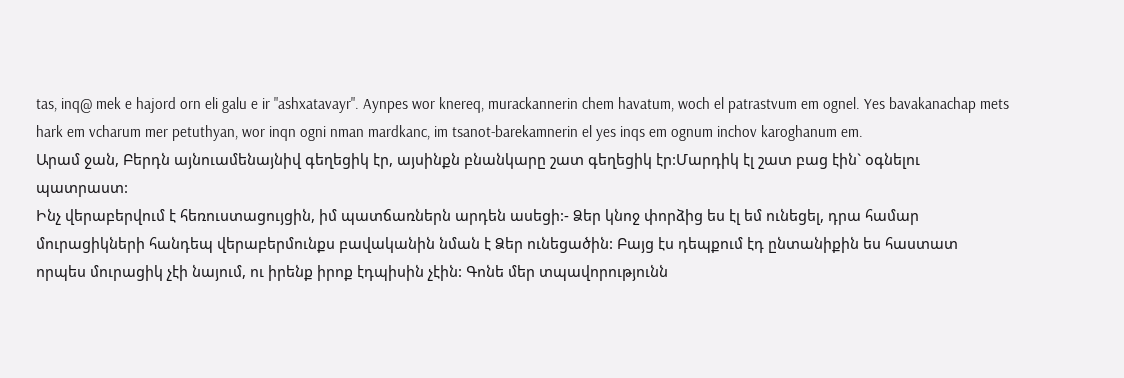tas, inq@ mek e hajord orn eli galu e ir "ashxatavayr". Aynpes wor knereq, murackannerin chem havatum, woch el patrastvum em ognel. Yes bavakanachap mets hark em vcharum mer petuthyan, wor inqn ogni nman mardkanc, im tsanot-barekamnerin el yes inqs em ognum inchov karoghanum em.
Արամ ջան, Բերդն այնուամենայնիվ գեղեցիկ էր, այսինքն բնանկարը շատ գեղեցիկ էր:Մարդիկ էլ շատ բաց էին` օգնելու պատրաստ:
Ինչ վերաբերվում է հեռուստացույցին, իմ պատճառներն արդեն ասեցի:- Ձեր կնոջ փորձից ես էլ եմ ունեցել, դրա համար մուրացիկների հանդեպ վերաբերմունքս բավականին նման է Ձեր ունեցածին: Բայց էս դեպքում էդ ընտանիքին ես հաստատ որպես մուրացիկ չէի նայում, ու իրենք իրոք էդպիսին չէին: Գոնե մեր տպավորությունն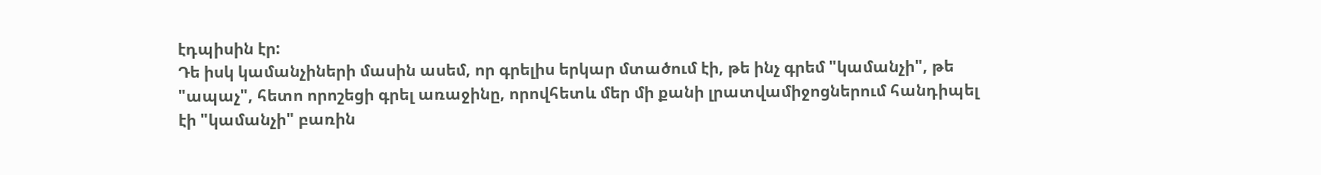էդպիսին էր:
Դե իսկ կամանչիների մասին ասեմ, որ գրելիս երկար մտածում էի, թե ինչ գրեմ "կամանչի", թե "ապաչ", հետո որոշեցի գրել առաջինը, որովհետև մեր մի քանի լրատվամիջոցներում հանդիպել էի "կամանչի" բառին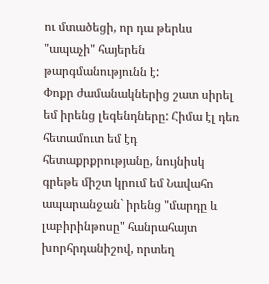ու մտածեցի, որ դա թերևս "ապաչի" հայերեն թարգմանությունն է:
Փոքր ժամանակներից շատ սիրել եմ իրենց լեգենդները: Հիմա էլ դեռ հետամուտ եմ էդ հետաքրքրությանը, նույնիսկ գրեթե միշտ կրում եմ Նավահո ապարանջան` իրենց "մարդը և լաբիրինթոսը" հանրահայտ խորհրդանիշով, որտեղ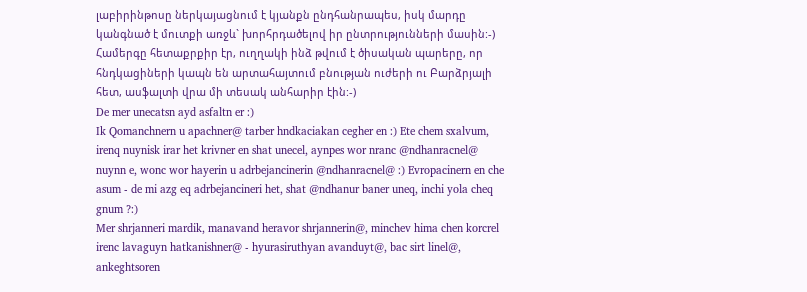լաբիրինթոսը ներկայացնում է կյանքն ընդհանրապես, իսկ մարդը կանգնած է մուտքի առջև` խորհրդածելով իր ընտրությունների մասին:-) Համերգը հետաքրքիր էր, ուղղակի ինձ թվում է ծիսական պարերը, որ հնդկացիների կապն են արտահայտում բնության ուժերի ու Բարձրյալի հետ, ասֆալտի վրա մի տեսակ անհարիր էին:-)
De mer unecatsn ayd asfaltn er :)
Ik Qomanchnern u apachner@ tarber hndkaciakan cegher en :) Ete chem sxalvum, irenq nuynisk irar het krivner en shat unecel, aynpes wor nranc @ndhanracnel@ nuynn e, wonc wor hayerin u adrbejancinerin @ndhanracnel@ :) Evropacinern en che asum - de mi azg eq adrbejancineri het, shat @ndhanur baner uneq, inchi yola cheq gnum ?:)
Mer shrjanneri mardik, manavand heravor shrjannerin@, minchev hima chen korcrel irenc lavaguyn hatkanishner@ - hyurasiruthyan avanduyt@, bac sirt linel@, ankeghtsoren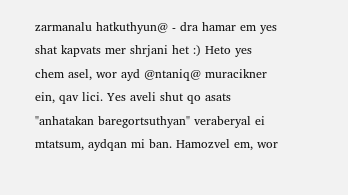zarmanalu hatkuthyun@ - dra hamar em yes shat kapvats mer shrjani het :) Heto yes chem asel, wor ayd @ntaniq@ muracikner ein, qav lici. Yes aveli shut qo asats "anhatakan baregortsuthyan" veraberyal ei mtatsum, aydqan mi ban. Hamozvel em, wor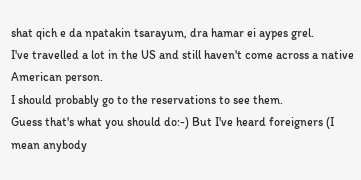shat qich e da npatakin tsarayum, dra hamar ei aypes grel.
I've travelled a lot in the US and still haven't come across a native American person.
I should probably go to the reservations to see them.
Guess that's what you should do:-) But I've heard foreigners (I mean anybody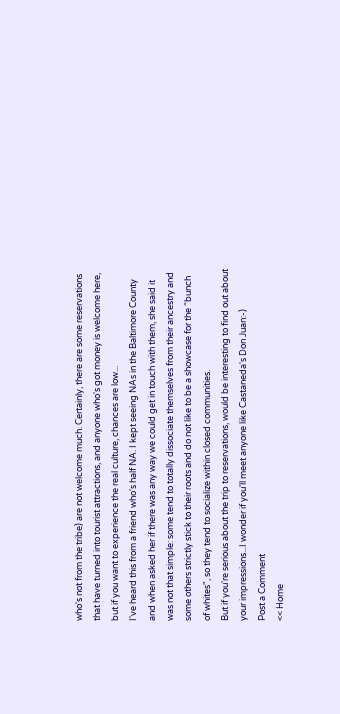who's not from the tribe) are not welcome much. Certainly, there are some reservations that have turned into tourist attractions, and anyone who's got money is welcome here, but if you want to experience the real culture, chances are low...
I've heard this from a friend who's half NA. I kept seeing NAs in the Baltimore County and when asked her if there was any way we could get in touch with them, she said it was not that simple: some tend to totally dissociate themselves from their ancestry and some others strictly stick to their roots and do not like to be a showcase for the “bunch of whites", so they tend to socialize within closed communities.
But if you're serious about the trip to reservations, would be interesting to find out about your impressions...I wonder if you'll meet anyone like Castaneda's Don Juan:-)
Post a Comment
<< Home